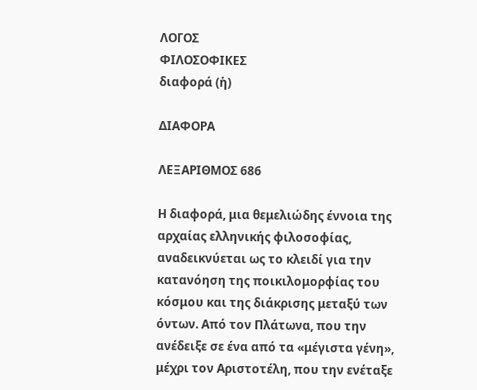ΛΟΓΟΣ
ΦΙΛΟΣΟΦΙΚΕΣ
διαφορά (ἡ)

ΔΙΑΦΟΡΑ

ΛΕΞΑΡΙΘΜΟΣ 686

Η διαφορά, μια θεμελιώδης έννοια της αρχαίας ελληνικής φιλοσοφίας, αναδεικνύεται ως το κλειδί για την κατανόηση της ποικιλομορφίας του κόσμου και της διάκρισης μεταξύ των όντων. Από τον Πλάτωνα, που την ανέδειξε σε ένα από τα «μέγιστα γένη», μέχρι τον Αριστοτέλη, που την ενέταξε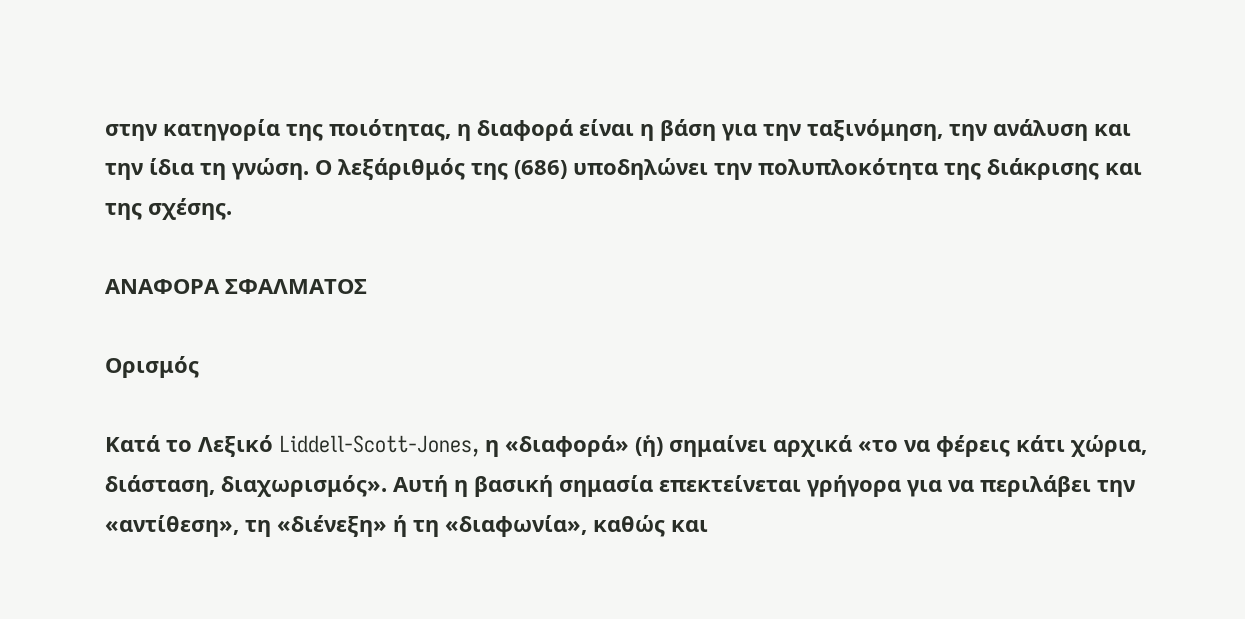στην κατηγορία της ποιότητας, η διαφορά είναι η βάση για την ταξινόμηση, την ανάλυση και την ίδια τη γνώση. Ο λεξάριθμός της (686) υποδηλώνει την πολυπλοκότητα της διάκρισης και της σχέσης.

ΑΝΑΦΟΡΑ ΣΦΑΛΜΑΤΟΣ

Ορισμός

Κατά το Λεξικό Liddell-Scott-Jones, η «διαφορά» (ἡ) σημαίνει αρχικά «το να φέρεις κάτι χώρια, διάσταση, διαχωρισμός». Αυτή η βασική σημασία επεκτείνεται γρήγορα για να περιλάβει την «αντίθεση», τη «διένεξη» ή τη «διαφωνία», καθώς και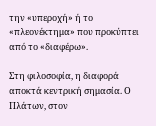την «υπεροχή» ή το «πλεονέκτημα» που προκύπτει από το «διαφέρω».

Στη φιλοσοφία, η διαφορά αποκτά κεντρική σημασία. Ο Πλάτων, στον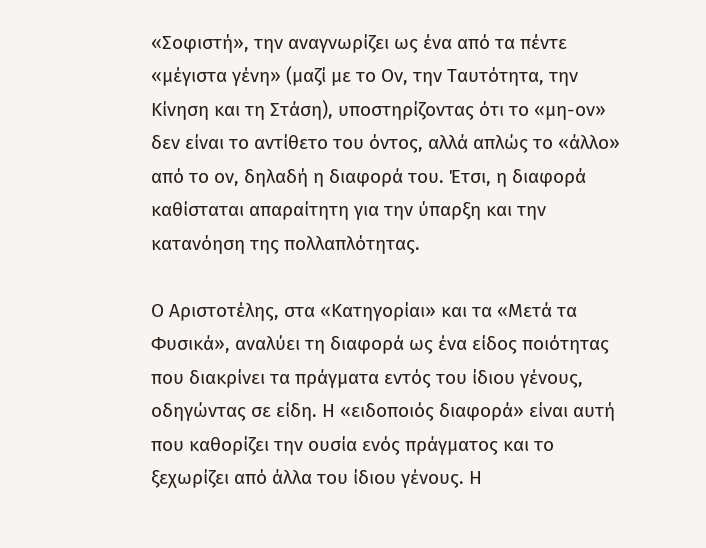«Σοφιστή», την αναγνωρίζει ως ένα από τα πέντε «μέγιστα γένη» (μαζί με το Ον, την Ταυτότητα, την Κίνηση και τη Στάση), υποστηρίζοντας ότι το «μη-ον» δεν είναι το αντίθετο του όντος, αλλά απλώς το «άλλο» από το ον, δηλαδή η διαφορά του. Έτσι, η διαφορά καθίσταται απαραίτητη για την ύπαρξη και την κατανόηση της πολλαπλότητας.

Ο Αριστοτέλης, στα «Κατηγορίαι» και τα «Μετά τα Φυσικά», αναλύει τη διαφορά ως ένα είδος ποιότητας που διακρίνει τα πράγματα εντός του ίδιου γένους, οδηγώντας σε είδη. Η «ειδοποιός διαφορά» είναι αυτή που καθορίζει την ουσία ενός πράγματος και το ξεχωρίζει από άλλα του ίδιου γένους. Η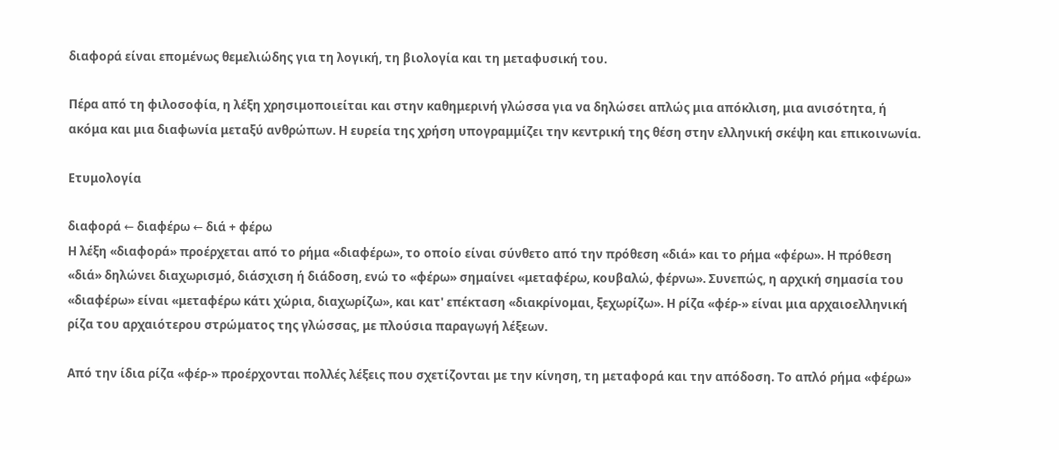διαφορά είναι επομένως θεμελιώδης για τη λογική, τη βιολογία και τη μεταφυσική του.

Πέρα από τη φιλοσοφία, η λέξη χρησιμοποιείται και στην καθημερινή γλώσσα για να δηλώσει απλώς μια απόκλιση, μια ανισότητα, ή ακόμα και μια διαφωνία μεταξύ ανθρώπων. Η ευρεία της χρήση υπογραμμίζει την κεντρική της θέση στην ελληνική σκέψη και επικοινωνία.

Ετυμολογία

διαφορά ← διαφέρω ← διά + φέρω
Η λέξη «διαφορά» προέρχεται από το ρήμα «διαφέρω», το οποίο είναι σύνθετο από την πρόθεση «διά» και το ρήμα «φέρω». Η πρόθεση «διά» δηλώνει διαχωρισμό, διάσχιση ή διάδοση, ενώ το «φέρω» σημαίνει «μεταφέρω, κουβαλώ, φέρνω». Συνεπώς, η αρχική σημασία του «διαφέρω» είναι «μεταφέρω κάτι χώρια, διαχωρίζω», και κατ' επέκταση «διακρίνομαι, ξεχωρίζω». Η ρίζα «φέρ-» είναι μια αρχαιοελληνική ρίζα του αρχαιότερου στρώματος της γλώσσας, με πλούσια παραγωγή λέξεων.

Από την ίδια ρίζα «φέρ-» προέρχονται πολλές λέξεις που σχετίζονται με την κίνηση, τη μεταφορά και την απόδοση. Το απλό ρήμα «φέρω»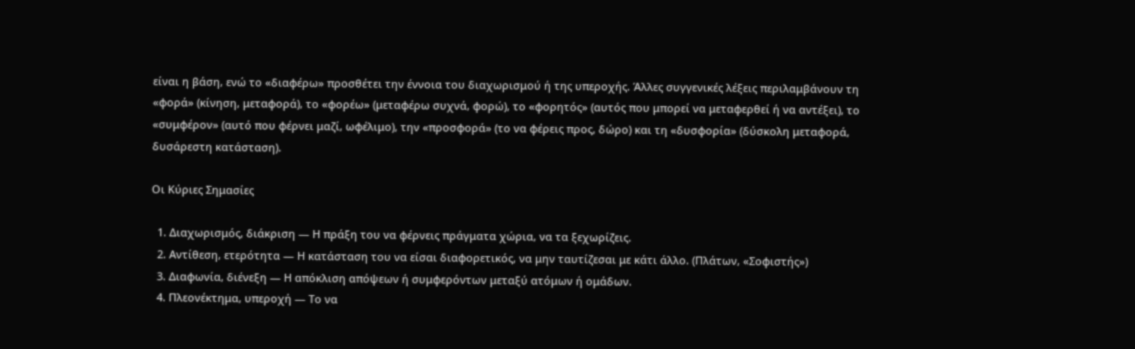είναι η βάση, ενώ το «διαφέρω» προσθέτει την έννοια του διαχωρισμού ή της υπεροχής. Άλλες συγγενικές λέξεις περιλαμβάνουν τη «φορά» (κίνηση, μεταφορά), το «φορέω» (μεταφέρω συχνά, φορώ), το «φορητός» (αυτός που μπορεί να μεταφερθεί ή να αντέξει), το «συμφέρον» (αυτό που φέρνει μαζί, ωφέλιμο), την «προσφορά» (το να φέρεις προς, δώρο) και τη «δυσφορία» (δύσκολη μεταφορά, δυσάρεστη κατάσταση).

Οι Κύριες Σημασίες

  1. Διαχωρισμός, διάκριση — Η πράξη του να φέρνεις πράγματα χώρια, να τα ξεχωρίζεις.
  2. Αντίθεση, ετερότητα — Η κατάσταση του να είσαι διαφορετικός, να μην ταυτίζεσαι με κάτι άλλο. (Πλάτων, «Σοφιστής»)
  3. Διαφωνία, διένεξη — Η απόκλιση απόψεων ή συμφερόντων μεταξύ ατόμων ή ομάδων.
  4. Πλεονέκτημα, υπεροχή — Το να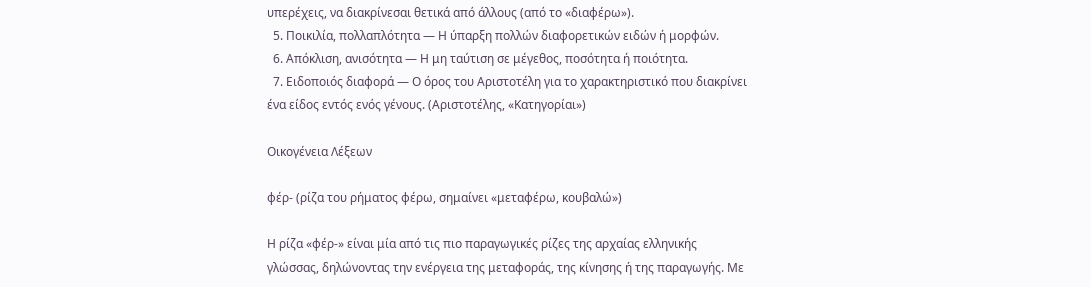υπερέχεις, να διακρίνεσαι θετικά από άλλους (από το «διαφέρω»).
  5. Ποικιλία, πολλαπλότητα — Η ύπαρξη πολλών διαφορετικών ειδών ή μορφών.
  6. Απόκλιση, ανισότητα — Η μη ταύτιση σε μέγεθος, ποσότητα ή ποιότητα.
  7. Ειδοποιός διαφορά — Ο όρος του Αριστοτέλη για το χαρακτηριστικό που διακρίνει ένα είδος εντός ενός γένους. (Αριστοτέλης, «Κατηγορίαι»)

Οικογένεια Λέξεων

φέρ- (ρίζα του ρήματος φέρω, σημαίνει «μεταφέρω, κουβαλώ»)

Η ρίζα «φέρ-» είναι μία από τις πιο παραγωγικές ρίζες της αρχαίας ελληνικής γλώσσας, δηλώνοντας την ενέργεια της μεταφοράς, της κίνησης ή της παραγωγής. Με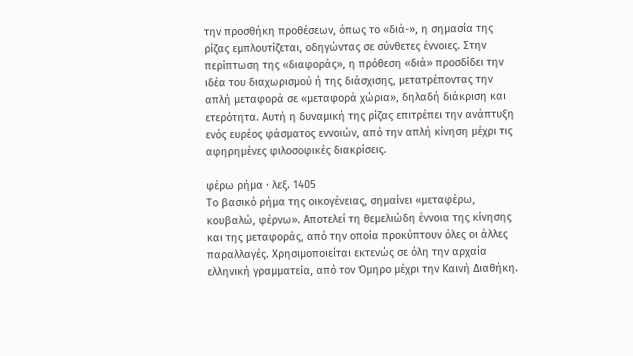την προσθήκη προθέσεων, όπως το «διά-», η σημασία της ρίζας εμπλουτίζεται, οδηγώντας σε σύνθετες έννοιες. Στην περίπτωση της «διαφοράς», η πρόθεση «διά» προσδίδει την ιδέα του διαχωρισμού ή της διάσχισης, μετατρέποντας την απλή μεταφορά σε «μεταφορά χώρια», δηλαδή διάκριση και ετερότητα. Αυτή η δυναμική της ρίζας επιτρέπει την ανάπτυξη ενός ευρέος φάσματος εννοιών, από την απλή κίνηση μέχρι τις αφηρημένες φιλοσοφικές διακρίσεις.

φέρω ρήμα · λεξ. 1405
Το βασικό ρήμα της οικογένειας, σημαίνει «μεταφέρω, κουβαλώ, φέρνω». Αποτελεί τη θεμελιώδη έννοια της κίνησης και της μεταφοράς, από την οποία προκύπτουν όλες οι άλλες παραλλαγές. Χρησιμοποιείται εκτενώς σε όλη την αρχαία ελληνική γραμματεία, από τον Όμηρο μέχρι την Καινή Διαθήκη.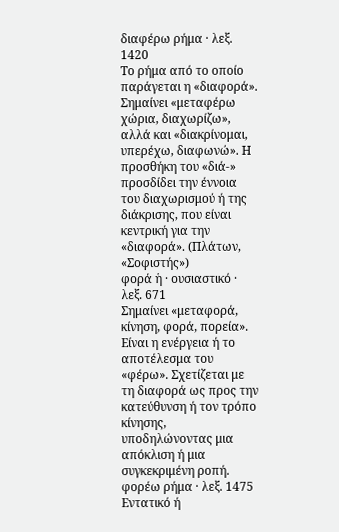διαφέρω ρήμα · λεξ. 1420
Το ρήμα από το οποίο παράγεται η «διαφορά». Σημαίνει «μεταφέρω χώρια, διαχωρίζω», αλλά και «διακρίνομαι, υπερέχω, διαφωνώ». Η προσθήκη του «διά-» προσδίδει την έννοια του διαχωρισμού ή της διάκρισης, που είναι κεντρική για την «διαφορά». (Πλάτων, «Σοφιστής»)
φορά ἡ · ουσιαστικό · λεξ. 671
Σημαίνει «μεταφορά, κίνηση, φορά, πορεία». Είναι η ενέργεια ή το αποτέλεσμα του «φέρω». Σχετίζεται με τη διαφορά ως προς την κατεύθυνση ή τον τρόπο κίνησης, υποδηλώνοντας μια απόκλιση ή μια συγκεκριμένη ροπή.
φορέω ρήμα · λεξ. 1475
Εντατικό ή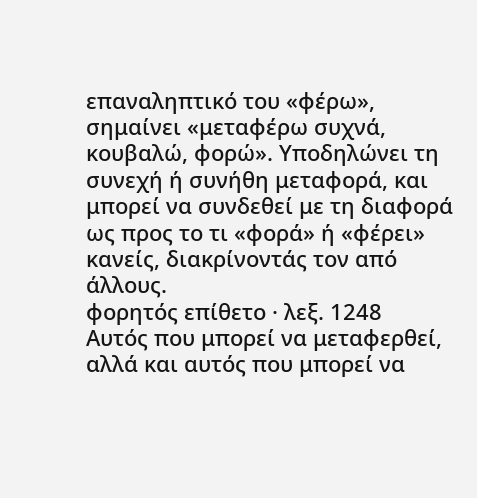επαναληπτικό του «φέρω», σημαίνει «μεταφέρω συχνά, κουβαλώ, φορώ». Υποδηλώνει τη συνεχή ή συνήθη μεταφορά, και μπορεί να συνδεθεί με τη διαφορά ως προς το τι «φορά» ή «φέρει» κανείς, διακρίνοντάς τον από άλλους.
φορητός επίθετο · λεξ. 1248
Αυτός που μπορεί να μεταφερθεί, αλλά και αυτός που μπορεί να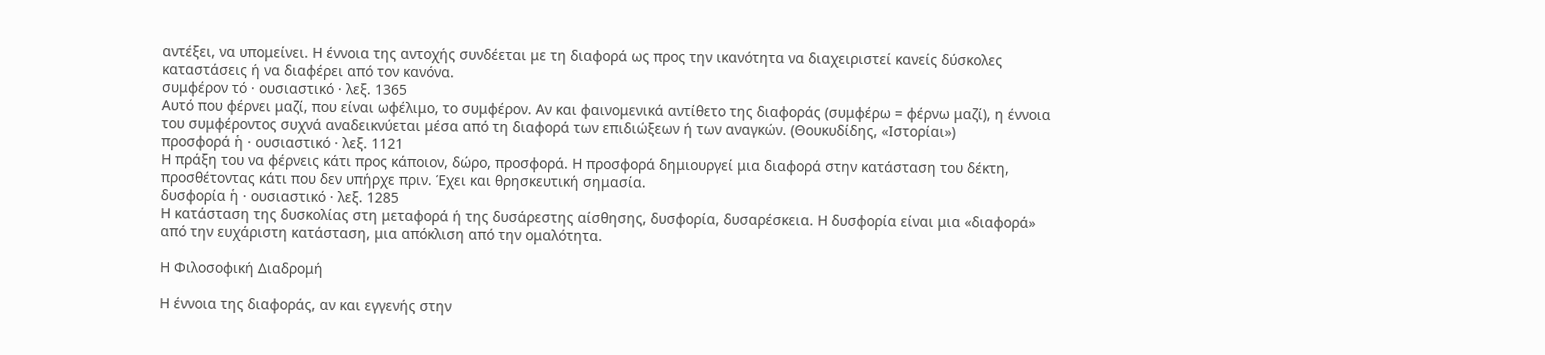αντέξει, να υπομείνει. Η έννοια της αντοχής συνδέεται με τη διαφορά ως προς την ικανότητα να διαχειριστεί κανείς δύσκολες καταστάσεις ή να διαφέρει από τον κανόνα.
συμφέρον τό · ουσιαστικό · λεξ. 1365
Αυτό που φέρνει μαζί, που είναι ωφέλιμο, το συμφέρον. Αν και φαινομενικά αντίθετο της διαφοράς (συμφέρω = φέρνω μαζί), η έννοια του συμφέροντος συχνά αναδεικνύεται μέσα από τη διαφορά των επιδιώξεων ή των αναγκών. (Θουκυδίδης, «Ιστορίαι»)
προσφορά ἡ · ουσιαστικό · λεξ. 1121
Η πράξη του να φέρνεις κάτι προς κάποιον, δώρο, προσφορά. Η προσφορά δημιουργεί μια διαφορά στην κατάσταση του δέκτη, προσθέτοντας κάτι που δεν υπήρχε πριν. Έχει και θρησκευτική σημασία.
δυσφορία ἡ · ουσιαστικό · λεξ. 1285
Η κατάσταση της δυσκολίας στη μεταφορά ή της δυσάρεστης αίσθησης, δυσφορία, δυσαρέσκεια. Η δυσφορία είναι μια «διαφορά» από την ευχάριστη κατάσταση, μια απόκλιση από την ομαλότητα.

Η Φιλοσοφική Διαδρομή

Η έννοια της διαφοράς, αν και εγγενής στην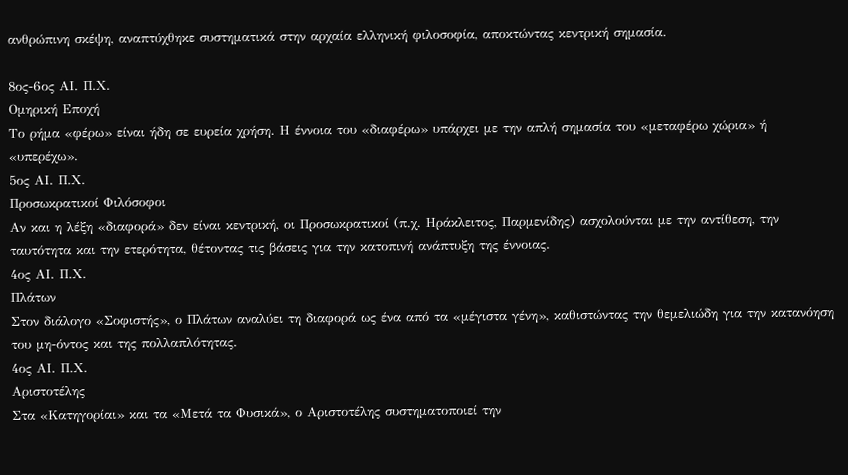ανθρώπινη σκέψη, αναπτύχθηκε συστηματικά στην αρχαία ελληνική φιλοσοφία, αποκτώντας κεντρική σημασία.

8ος-6ος ΑΙ. Π.Χ.
Ομηρική Εποχή
Το ρήμα «φέρω» είναι ήδη σε ευρεία χρήση. Η έννοια του «διαφέρω» υπάρχει με την απλή σημασία του «μεταφέρω χώρια» ή «υπερέχω».
5ος ΑΙ. Π.Χ.
Προσωκρατικοί Φιλόσοφοι
Αν και η λέξη «διαφορά» δεν είναι κεντρική, οι Προσωκρατικοί (π.χ. Ηράκλειτος, Παρμενίδης) ασχολούνται με την αντίθεση, την ταυτότητα και την ετερότητα, θέτοντας τις βάσεις για την κατοπινή ανάπτυξη της έννοιας.
4ος ΑΙ. Π.Χ.
Πλάτων
Στον διάλογο «Σοφιστής», ο Πλάτων αναλύει τη διαφορά ως ένα από τα «μέγιστα γένη», καθιστώντας την θεμελιώδη για την κατανόηση του μη-όντος και της πολλαπλότητας.
4ος ΑΙ. Π.Χ.
Αριστοτέλης
Στα «Κατηγορίαι» και τα «Μετά τα Φυσικά», ο Αριστοτέλης συστηματοποιεί την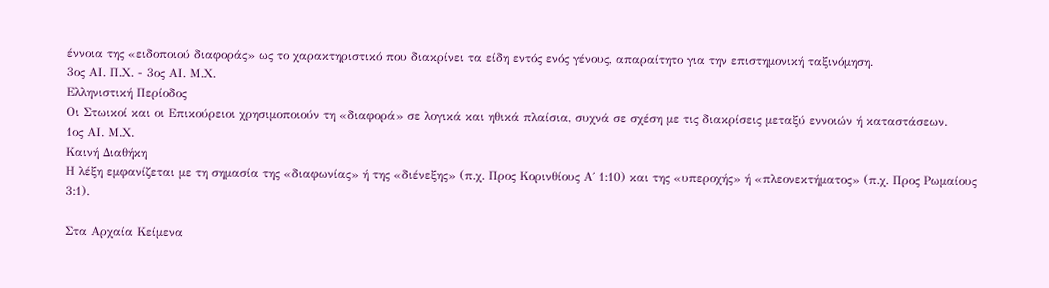έννοια της «ειδοποιού διαφοράς» ως το χαρακτηριστικό που διακρίνει τα είδη εντός ενός γένους, απαραίτητο για την επιστημονική ταξινόμηση.
3ος ΑΙ. Π.Χ. - 3ος ΑΙ. Μ.Χ.
Ελληνιστική Περίοδος
Οι Στωικοί και οι Επικούρειοι χρησιμοποιούν τη «διαφορά» σε λογικά και ηθικά πλαίσια, συχνά σε σχέση με τις διακρίσεις μεταξύ εννοιών ή καταστάσεων.
1ος ΑΙ. Μ.Χ.
Καινή Διαθήκη
Η λέξη εμφανίζεται με τη σημασία της «διαφωνίας» ή της «διένεξης» (π.χ. Προς Κορινθίους Α΄ 1:10) και της «υπεροχής» ή «πλεονεκτήματος» (π.χ. Προς Ρωμαίους 3:1).

Στα Αρχαία Κείμενα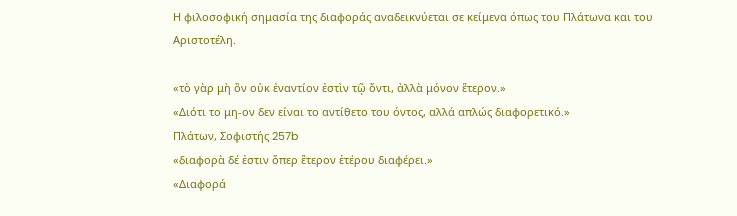Η φιλοσοφική σημασία της διαφοράς αναδεικνύεται σε κείμενα όπως του Πλάτωνα και του Αριστοτέλη.

«τὸ γὰρ μὴ ὂν οὐκ ἐναντίον ἐστὶν τῷ ὄντι, ἀλλὰ μόνον ἕτερον.»
«Διότι το μη-ον δεν είναι το αντίθετο του όντος, αλλά απλώς διαφορετικό.»
Πλάτων, Σοφιστής 257b
«διαφορὰ δέ ἐστιν ὅπερ ἕτερον ἑτέρου διαφέρει.»
«Διαφορά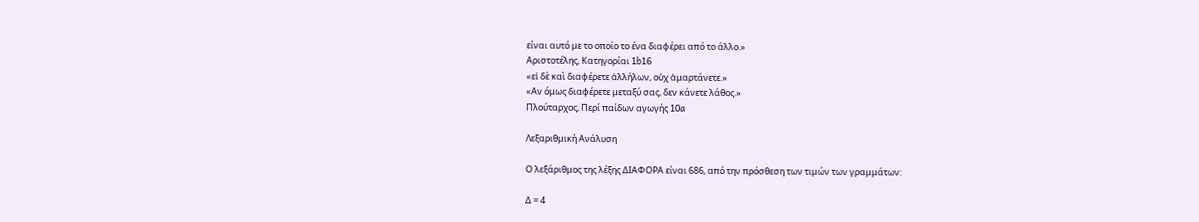είναι αυτό με το οποίο το ένα διαφέρει από το άλλο.»
Αριστοτέλης, Κατηγορίαι 1b16
«εἰ δὲ καὶ διαφέρετε ἀλλήλων, οὐχ ἁμαρτάνετε.»
«Αν όμως διαφέρετε μεταξύ σας, δεν κάνετε λάθος.»
Πλούταρχος, Περί παίδων αγωγής 10a

Λεξαριθμική Ανάλυση

Ο λεξάριθμος της λέξης ΔΙΑΦΟΡΑ είναι 686, από την πρόσθεση των τιμών των γραμμάτων:

Δ = 4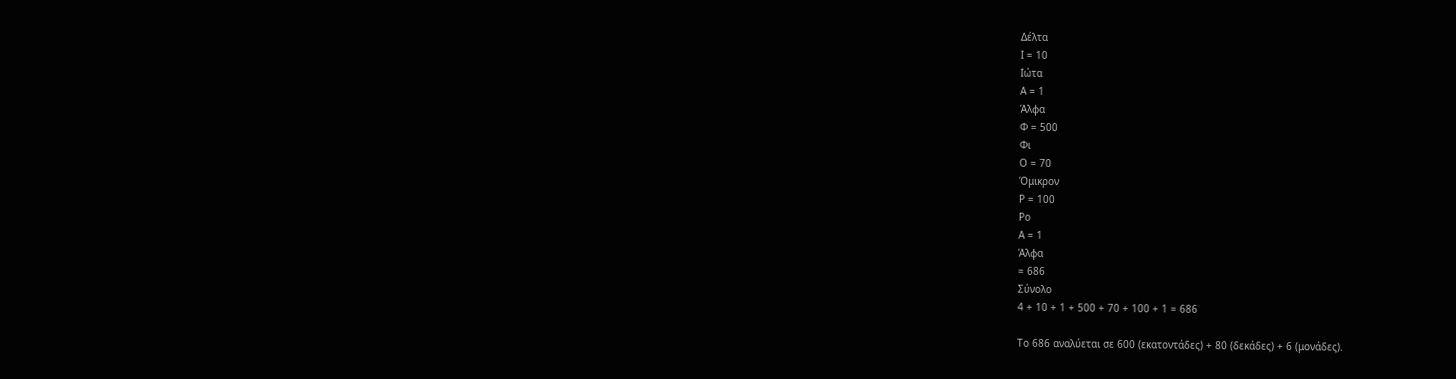Δέλτα
Ι = 10
Ιώτα
Α = 1
Άλφα
Φ = 500
Φι
Ο = 70
Όμικρον
Ρ = 100
Ρο
Α = 1
Άλφα
= 686
Σύνολο
4 + 10 + 1 + 500 + 70 + 100 + 1 = 686

Το 686 αναλύεται σε 600 (εκατοντάδες) + 80 (δεκάδες) + 6 (μονάδες).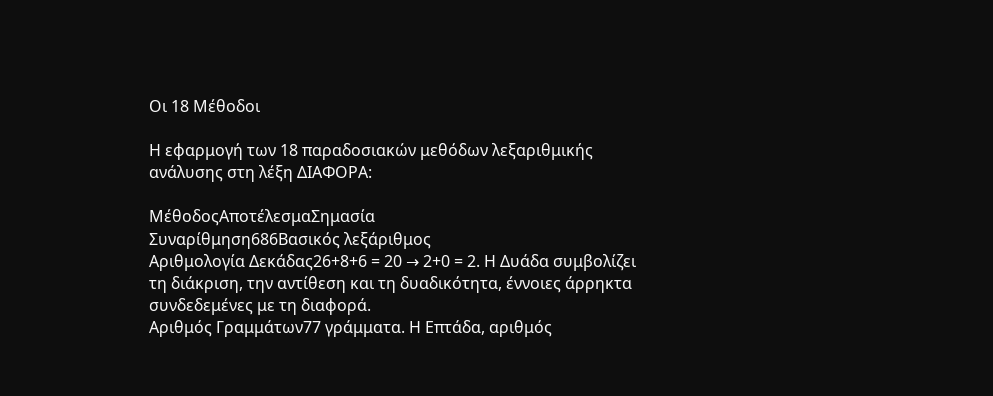Οι 18 Μέθοδοι

Η εφαρμογή των 18 παραδοσιακών μεθόδων λεξαριθμικής ανάλυσης στη λέξη ΔΙΑΦΟΡΑ:

ΜέθοδοςΑποτέλεσμαΣημασία
Συναρίθμηση686Βασικός λεξάριθμος
Αριθμολογία Δεκάδας26+8+6 = 20 → 2+0 = 2. Η Δυάδα συμβολίζει τη διάκριση, την αντίθεση και τη δυαδικότητα, έννοιες άρρηκτα συνδεδεμένες με τη διαφορά.
Αριθμός Γραμμάτων77 γράμματα. Η Επτάδα, αριθμός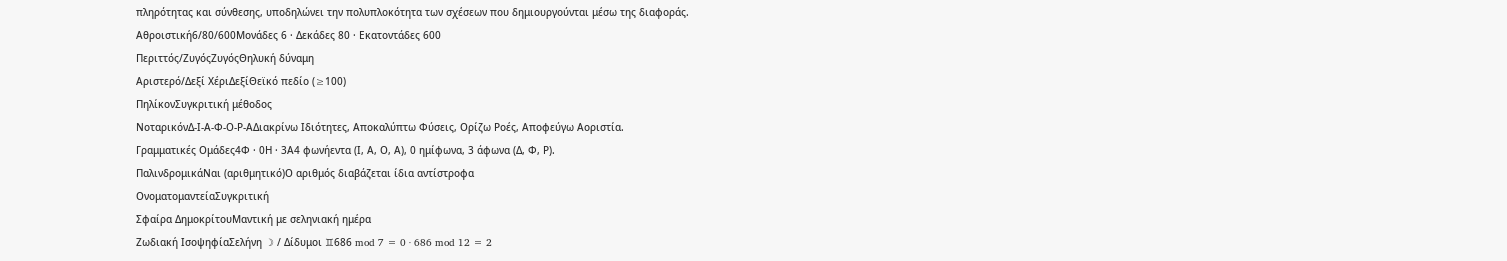πληρότητας και σύνθεσης, υποδηλώνει την πολυπλοκότητα των σχέσεων που δημιουργούνται μέσω της διαφοράς.
Αθροιστική6/80/600Μονάδες 6 · Δεκάδες 80 · Εκατοντάδες 600
Περιττός/ΖυγόςΖυγόςΘηλυκή δύναμη
Αριστερό/Δεξί ΧέριΔεξίΘεϊκό πεδίο (≥100)
ΠηλίκονΣυγκριτική μέθοδος
ΝοταρικόνΔ-Ι-Α-Φ-Ο-Ρ-ΑΔιακρίνω Ιδιότητες, Αποκαλύπτω Φύσεις, Ορίζω Ροές, Αποφεύγω Αοριστία.
Γραμματικές Ομάδες4Φ · 0Η · 3Α4 φωνήεντα (Ι, Α, Ο, Α), 0 ημίφωνα, 3 άφωνα (Δ, Φ, Ρ).
ΠαλινδρομικάΝαι (αριθμητικό)Ο αριθμός διαβάζεται ίδια αντίστροφα
ΟνοματομαντείαΣυγκριτική
Σφαίρα ΔημοκρίτουΜαντική με σεληνιακή ημέρα
Ζωδιακή ΙσοψηφίαΣελήνη ☽ / Δίδυμοι ♊686 mod 7 = 0 · 686 mod 12 = 2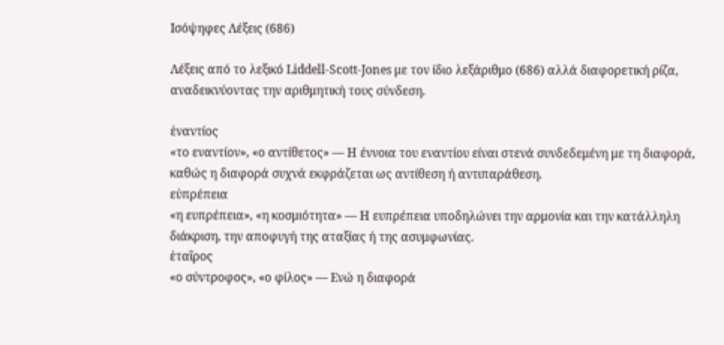Ισόψηφες Λέξεις (686)

Λέξεις από το λεξικό Liddell-Scott-Jones με τον ίδιο λεξάριθμο (686) αλλά διαφορετική ρίζα, αναδεικνύοντας την αριθμητική τους σύνδεση.

ἐναντίος
«το εναντίον», «ο αντίθετος» — Η έννοια του εναντίου είναι στενά συνδεδεμένη με τη διαφορά, καθώς η διαφορά συχνά εκφράζεται ως αντίθεση ή αντιπαράθεση.
εὐπρέπεια
«η ευπρέπεια», «η κοσμιότητα» — Η ευπρέπεια υποδηλώνει την αρμονία και την κατάλληλη διάκριση, την αποφυγή της αταξίας ή της ασυμφωνίας.
ἑταῖρος
«ο σύντροφος», «ο φίλος» — Ενώ η διαφορά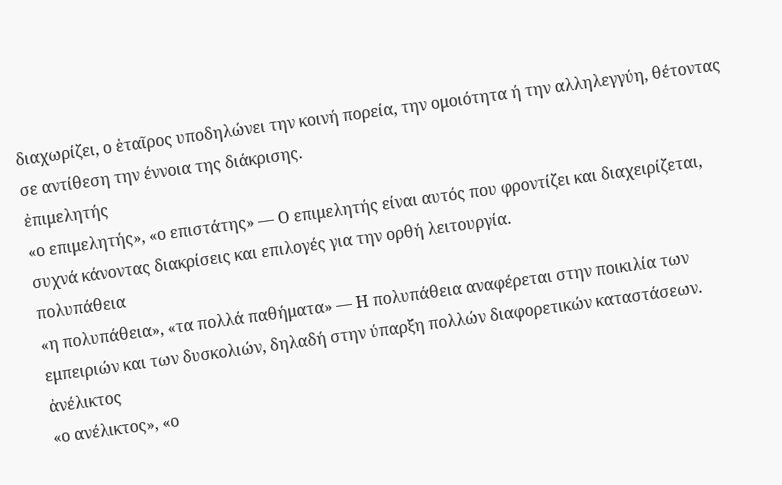διαχωρίζει, ο ἑταῖρος υποδηλώνει την κοινή πορεία, την ομοιότητα ή την αλληλεγγύη, θέτοντας σε αντίθεση την έννοια της διάκρισης.
ἐπιμελητής
«ο επιμελητής», «ο επιστάτης» — Ο επιμελητής είναι αυτός που φροντίζει και διαχειρίζεται, συχνά κάνοντας διακρίσεις και επιλογές για την ορθή λειτουργία.
πολυπάθεια
«η πολυπάθεια», «τα πολλά παθήματα» — Η πολυπάθεια αναφέρεται στην ποικιλία των εμπειριών και των δυσκολιών, δηλαδή στην ύπαρξη πολλών διαφορετικών καταστάσεων.
ἀνέλικτος
«ο ανέλικτος», «ο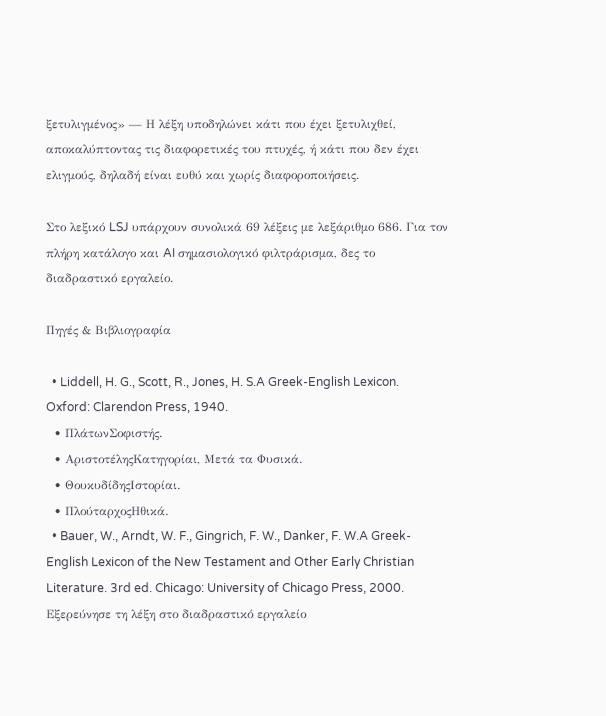ξετυλιγμένος» — Η λέξη υποδηλώνει κάτι που έχει ξετυλιχθεί, αποκαλύπτοντας τις διαφορετικές του πτυχές, ή κάτι που δεν έχει ελιγμούς, δηλαδή είναι ευθύ και χωρίς διαφοροποιήσεις.

Στο λεξικό LSJ υπάρχουν συνολικά 69 λέξεις με λεξάριθμο 686. Για τον πλήρη κατάλογο και AI σημασιολογικό φιλτράρισμα, δες το διαδραστικό εργαλείο.

Πηγές & Βιβλιογραφία

  • Liddell, H. G., Scott, R., Jones, H. S.A Greek-English Lexicon. Oxford: Clarendon Press, 1940.
  • ΠλάτωνΣοφιστής.
  • ΑριστοτέληςΚατηγορίαι, Μετά τα Φυσικά.
  • ΘουκυδίδηςΙστορίαι.
  • ΠλούταρχοςΗθικά.
  • Bauer, W., Arndt, W. F., Gingrich, F. W., Danker, F. W.A Greek-English Lexicon of the New Testament and Other Early Christian Literature. 3rd ed. Chicago: University of Chicago Press, 2000.
Εξερεύνησε τη λέξη στο διαδραστικό εργαλείο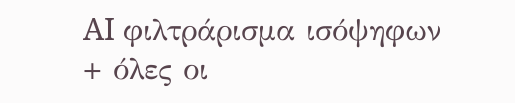AI φιλτράρισμα ισόψηφων + όλες οι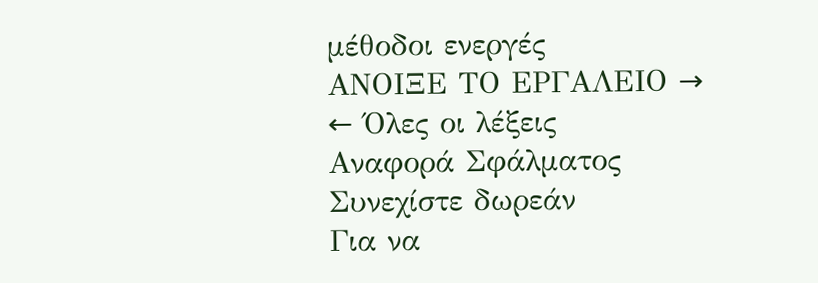μέθοδοι ενεργές
ΑΝΟΙΞΕ ΤΟ ΕΡΓΑΛΕΙΟ →
← Όλες οι λέξεις
Αναφορά Σφάλματος
Συνεχίστε δωρεάν
Για να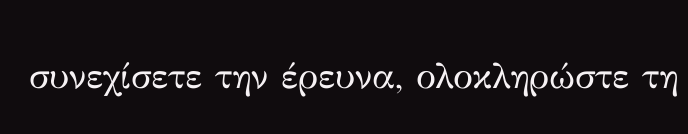συνεχίσετε την έρευνα, ολοκληρώστε τη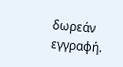δωρεάν εγγραφή.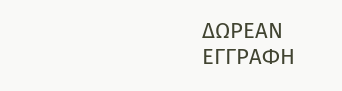ΔΩΡΕΑΝ ΕΓΓΡΑΦΗ